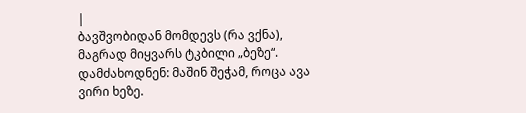|
ბავშვობიდან მომდევს (რა ვქნა), მაგრად მიყვარს ტკბილი „ბეზე“. დამძახოდნენ: მაშინ შეჭამ, როცა ავა ვირი ხეზე.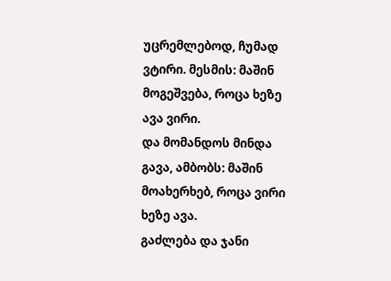უცრემლებოდ, ჩუმად ვტირი. მესმის: მაშინ მოგეშვება, როცა ხეზე ავა ვირი.
და მომანდოს მინდა გავა, ამბობს: მაშინ მოახერხებ, როცა ვირი ხეზე ავა.
გაძლება და ჯანი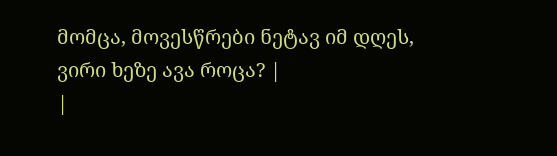მომცა, მოვესწრები ნეტავ იმ დღეს, ვირი ხეზე ავა როცა? |
|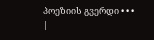პოეზიის გვერდი • • • |